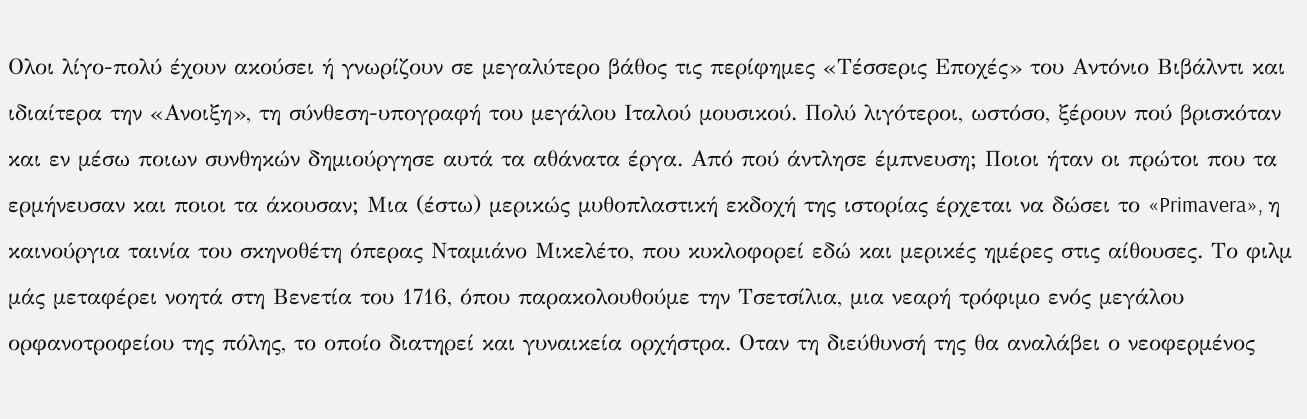Ολοι λίγο-πολύ έχουν ακούσει ή γνωρίζουν σε μεγαλύτερο βάθος τις περίφημες «Τέσσερις Εποχές» του Αντόνιο Βιβάλντι και ιδιαίτερα την «Ανοιξη», τη σύνθεση-υπογραφή του μεγάλου Ιταλού μουσικού. Πολύ λιγότεροι, ωστόσο, ξέρουν πού βρισκόταν και εν μέσω ποιων συνθηκών δημιούργησε αυτά τα αθάνατα έργα. Από πού άντλησε έμπνευση; Ποιοι ήταν οι πρώτοι που τα ερμήνευσαν και ποιοι τα άκουσαν; Μια (έστω) μερικώς μυθοπλαστική εκδοχή της ιστορίας έρχεται να δώσει το «Primavera», η καινούργια ταινία του σκηνοθέτη όπερας Νταμιάνο Μικελέτο, που κυκλοφορεί εδώ και μερικές ημέρες στις αίθουσες. Το φιλμ μάς μεταφέρει νοητά στη Βενετία του 1716, όπου παρακολουθούμε την Τσετσίλια, μια νεαρή τρόφιμο ενός μεγάλου ορφανοτροφείου της πόλης, το οποίο διατηρεί και γυναικεία ορχήστρα. Οταν τη διεύθυνσή της θα αναλάβει ο νεοφερμένος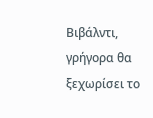Βιβάλντι, γρήγορα θα ξεχωρίσει το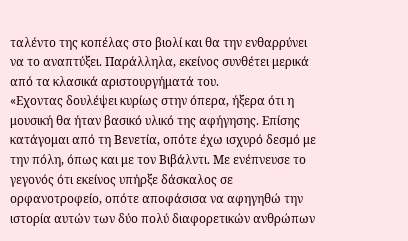ταλέντο της κοπέλας στο βιολί και θα την ενθαρρύνει να το αναπτύξει. Παράλληλα, εκείνος συνθέτει μερικά από τα κλασικά αριστουργήματά του.
«Εχοντας δουλέψει κυρίως στην όπερα, ήξερα ότι η μουσική θα ήταν βασικό υλικό της αφήγησης. Επίσης κατάγομαι από τη Βενετία, οπότε έχω ισχυρό δεσμό με την πόλη, όπως και με τον Βιβάλντι. Με ενέπνευσε το γεγονός ότι εκείνος υπήρξε δάσκαλος σε ορφανοτροφείο, οπότε αποφάσισα να αφηγηθώ την ιστορία αυτών των δύο πολύ διαφορετικών ανθρώπων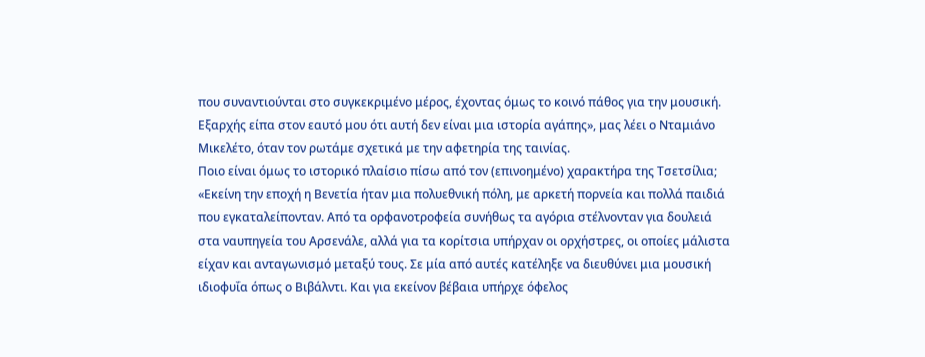που συναντιούνται στο συγκεκριμένο μέρος, έχοντας όμως το κοινό πάθος για την μουσική. Εξαρχής είπα στον εαυτό μου ότι αυτή δεν είναι μια ιστορία αγάπης», μας λέει ο Νταμιάνο Μικελέτο, όταν τον ρωτάμε σχετικά με την αφετηρία της ταινίας.
Ποιο είναι όμως το ιστορικό πλαίσιο πίσω από τον (επινοημένο) χαρακτήρα της Τσετσίλια; «Εκείνη την εποχή η Βενετία ήταν μια πολυεθνική πόλη, με αρκετή πορνεία και πολλά παιδιά που εγκαταλείπονταν. Από τα ορφανοτροφεία συνήθως τα αγόρια στέλνονταν για δουλειά στα ναυπηγεία του Αρσενάλε, αλλά για τα κορίτσια υπήρχαν οι ορχήστρες, οι οποίες μάλιστα είχαν και ανταγωνισμό μεταξύ τους. Σε μία από αυτές κατέληξε να διευθύνει μια μουσική ιδιοφυΐα όπως ο Βιβάλντι. Και για εκείνον βέβαια υπήρχε όφελος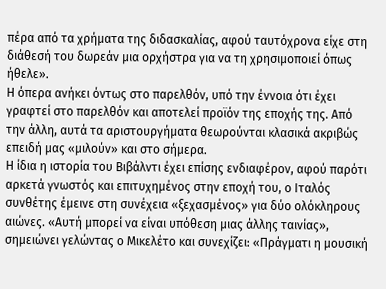πέρα από τα χρήματα της διδασκαλίας, αφού ταυτόχρονα είχε στη διάθεσή του δωρεάν μια ορχήστρα για να τη χρησιμοποιεί όπως ήθελε».
Η όπερα ανήκει όντως στο παρελθόν, υπό την έννοια ότι έχει γραφτεί στο παρελθόν και αποτελεί προϊόν της εποχής της. Από την άλλη, αυτά τα αριστουργήματα θεωρούνται κλασικά ακριβώς επειδή μας «μιλούν» και στο σήμερα.
Η ίδια η ιστορία του Βιβάλντι έχει επίσης ενδιαφέρον, αφού παρότι αρκετά γνωστός και επιτυχημένος στην εποχή του, ο Ιταλός συνθέτης έμεινε στη συνέχεια «ξεχασμένος» για δύο ολόκληρους αιώνες. «Αυτή μπορεί να είναι υπόθεση μιας άλλης ταινίας», σημειώνει γελώντας ο Μικελέτο και συνεχίζει: «Πράγματι η μουσική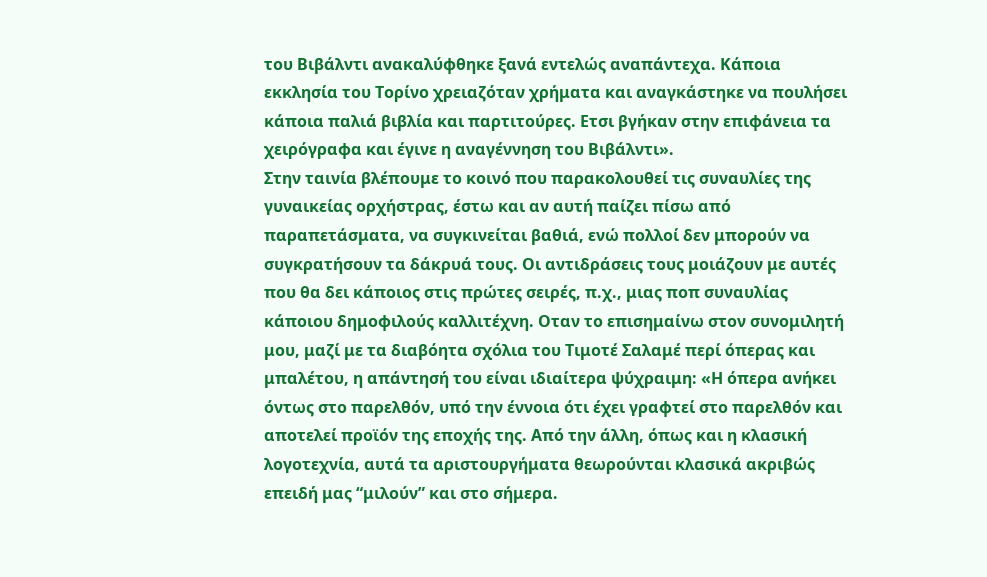του Βιβάλντι ανακαλύφθηκε ξανά εντελώς αναπάντεχα. Κάποια εκκλησία του Τορίνο χρειαζόταν χρήματα και αναγκάστηκε να πουλήσει κάποια παλιά βιβλία και παρτιτούρες. Ετσι βγήκαν στην επιφάνεια τα χειρόγραφα και έγινε η αναγέννηση του Βιβάλντι».
Στην ταινία βλέπουμε το κοινό που παρακολουθεί τις συναυλίες της γυναικείας ορχήστρας, έστω και αν αυτή παίζει πίσω από παραπετάσματα, να συγκινείται βαθιά, ενώ πολλοί δεν μπορούν να συγκρατήσουν τα δάκρυά τους. Οι αντιδράσεις τους μοιάζουν με αυτές που θα δει κάποιος στις πρώτες σειρές, π.χ., μιας ποπ συναυλίας κάποιου δημοφιλούς καλλιτέχνη. Οταν το επισημαίνω στον συνομιλητή μου, μαζί με τα διαβόητα σχόλια του Τιμοτέ Σαλαμέ περί όπερας και μπαλέτου, η απάντησή του είναι ιδιαίτερα ψύχραιμη: «Η όπερα ανήκει όντως στο παρελθόν, υπό την έννοια ότι έχει γραφτεί στο παρελθόν και αποτελεί προϊόν της εποχής της. Από την άλλη, όπως και η κλασική λογοτεχνία, αυτά τα αριστουργήματα θεωρούνται κλασικά ακριβώς επειδή μας “μιλούν” και στο σήμερα.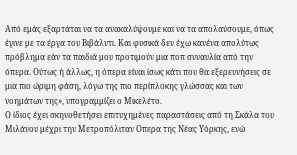Από εμάς εξαρτάται να τα ανακαλύψουμε και να τα απολαύσουμε, όπως έγινε με τα έργα του Βιβάλντι. Και φυσικά δεν έχω κανένα απολύτως πρόβλημα εάν τα παιδιά μου προτιμούν μια ποπ συναυλία από την όπερα. Ούτως ή άλλως, η όπερα είναι ίσως κάτι που θα εξερευνήσεις σε μια πιο ώριμη φάση, λόγω της πιο περίπλοκης γλώσσας και των νοημάτων της», υπογραμμίζει ο Μικελέτο.
Ο ίδιος έχει σκηνοθετήσει επιτυχημένες παραστάσεις από τη Σκάλα του Μιλάνου μέχρι την Μετροπόλιταν Οπερα της Νέας Υόρκης, ενώ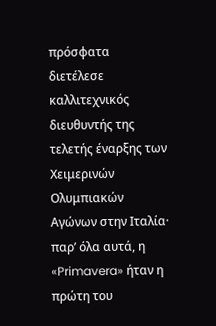πρόσφατα διετέλεσε καλλιτεχνικός διευθυντής της τελετής έναρξης των Χειμερινών Ολυμπιακών Αγώνων στην Ιταλία· παρ’ όλα αυτά, η «Primavera» ήταν η πρώτη του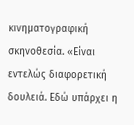κινηματογραφική σκηνοθεσία. «Είναι εντελώς διαφορετική δουλειά. Εδώ υπάρχει η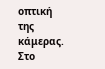οπτική της κάμερας. Στο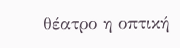θέατρο η οπτική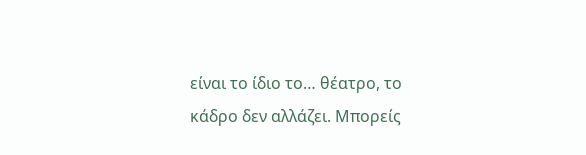είναι το ίδιο το… θέατρο, το κάδρο δεν αλλάζει. Μπορείς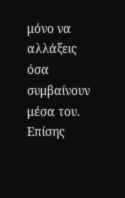μόνο να αλλάξεις όσα συμβαίνουν μέσα του. Επίσης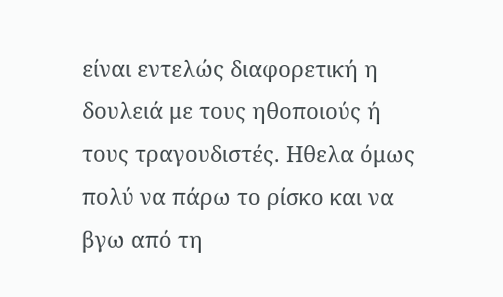είναι εντελώς διαφορετική η δουλειά με τους ηθοποιούς ή τους τραγουδιστές. Ηθελα όμως πολύ να πάρω το ρίσκο και να βγω από τη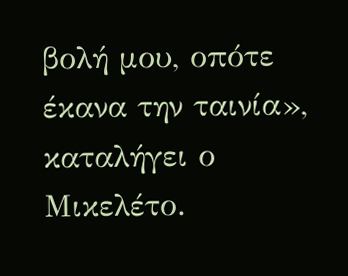βολή μου, οπότε έκανα την ταινία», καταλήγει ο Μικελέτο.